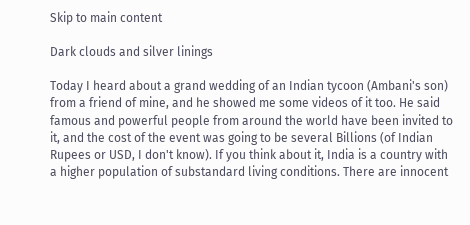Skip to main content

Dark clouds and silver linings

Today I heard about a grand wedding of an Indian tycoon (Ambani's son) from a friend of mine, and he showed me some videos of it too. He said famous and powerful people from around the world have been invited to it, and the cost of the event was going to be several Billions (of Indian Rupees or USD, I don't know). If you think about it, India is a country with a higher population of substandard living conditions. There are innocent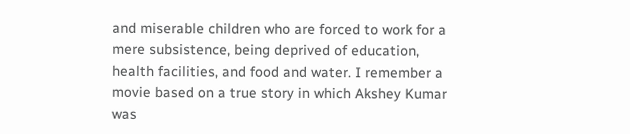and miserable children who are forced to work for a mere subsistence, being deprived of education, health facilities, and food and water. I remember a movie based on a true story in which Akshey Kumar was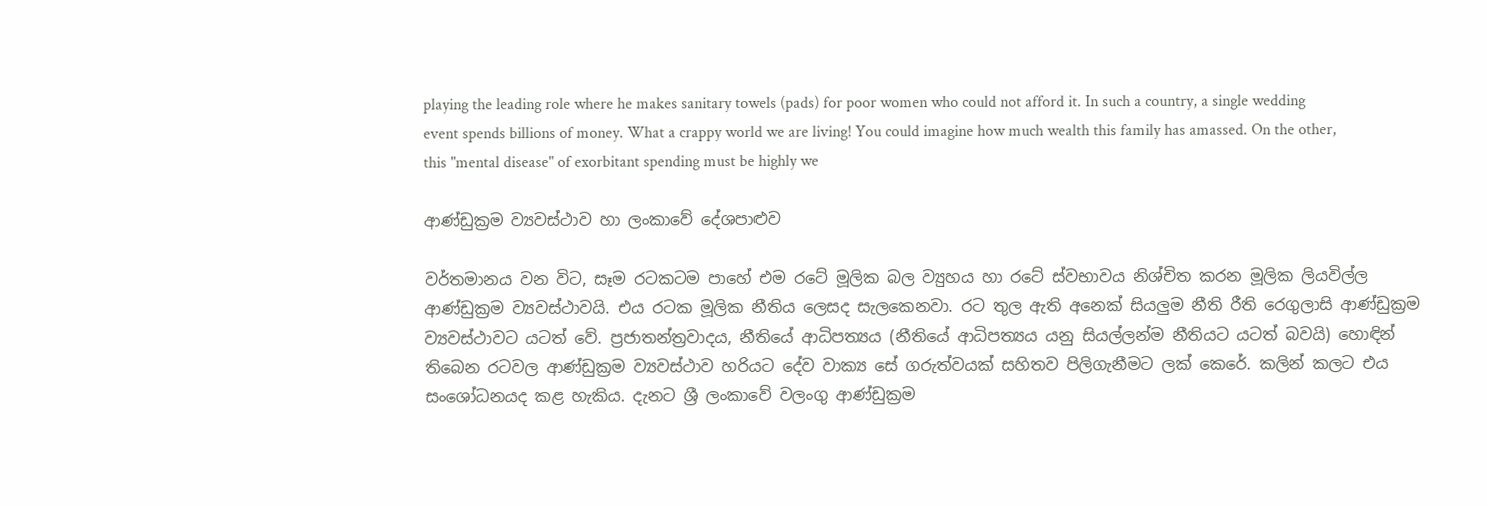playing the leading role where he makes sanitary towels (pads) for poor women who could not afford it. In such a country, a single wedding event spends billions of money. What a crappy world we are living! You could imagine how much wealth this family has amassed. On the other, this "mental disease" of exorbitant spending must be highly we

ආණ්ඩුක්‍රම ව්‍යවස්ථාව හා ලංකාවේ දේශපාළුව

වර්තමානය වන විට, සෑම රටකටම පාහේ එම රටේ මූලික බල ව්‍යුහය හා රටේ ස්වභාවය නිශ්චිත කරන මූලික ලියවිල්ල ආණ්ඩුක්‍රම ව්‍යවස්ථාවයි. එය රටක මූලික නීතිය ලෙසද සැලකෙනවා. රට තුල ඇති අනෙක් සියලුම නීති රීති රෙගුලාසි ආණ්ඩුක්‍රම ව්‍යවස්ථාවට යටත් වේ. ප්‍රජාතන්ත්‍රවාදය, නීතියේ ආධිපත්‍යය (නීතියේ ආධිපත්‍යය යනු සියල්ලන්ම නීතියට යටත් බවයි) හොඳින් තිබෙන රටවල ආණ්ඩුක්‍රම ව්‍යවස්ථාව හරියට දේව වාක්‍ය සේ ගරුත්වයක් සහිතව පිලිගැනීමට ලක් කෙරේ. කලින් කලට එය සංශෝධනයද කළ හැකිය. දැනට ශ්‍රී ලංකාවේ වලංගු ආණ්ඩුක්‍රම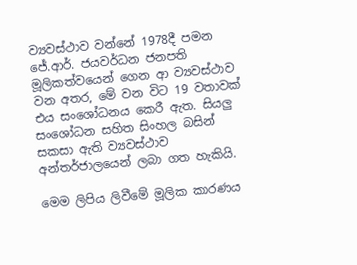ව්‍යවස්ථාව වන්නේ 1978දී පමන ජේ.ආර්. ජයවර්ධන ජනපති මූලිකත්වයෙන් ගෙන ආ ව්‍යවස්ථාව වන අතර, මේ වන විට 19 වතාවක් එය සංශෝධනය කෙරී ඇත. සියලු සංශෝධන සහිත සිංහල බසින් සකසා ඇති ව්‍යවස්ථාව අන්තර්ජාලයෙන් ලබා ගත හැකියි.

මෙම ලිපිය ලිවීමේ මූලික කාරණය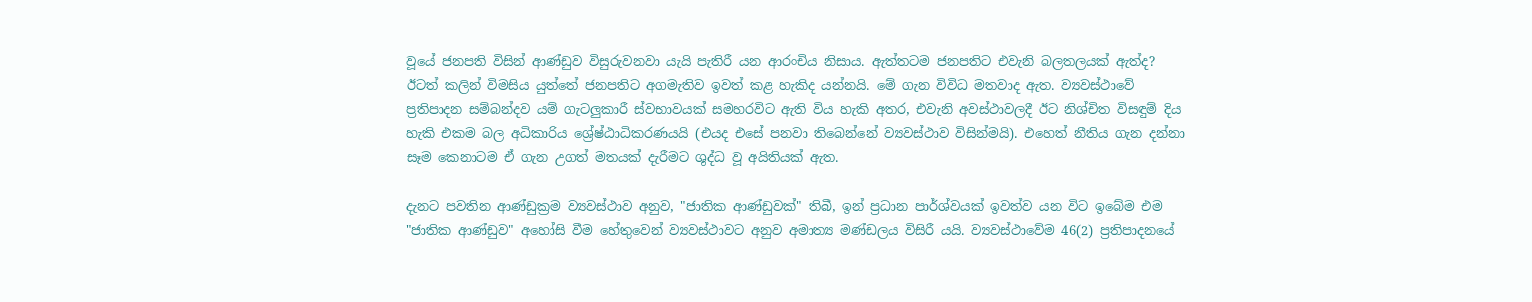වූයේ ජනපති විසින් ආණ්ඩුව විසුරුවනවා යැයි පැතිරී යන ආරංචිය නිසාය. ඇත්තටම ජනපතිට එවැනි බලතලයක් ඇත්ද? ඊටත් කලින් විමසිය යුත්තේ ජනපතිට අගමැතිව ඉවත් කළ හැකිද යන්නයි. මේ ගැන විවිධ මතවාද ඇත. ව්‍යවස්ථාවේ ප්‍රතිපාදන සම්බන්දව යම් ගැටලුකාරී ස්වභාවයක් සමහරවිට ඇති විය හැකි අතර, එවැනි අවස්ථාවලදී ඊට නිශ්චිත විසඳුම් දිය හැකි එකම බල අධිකාරිය ශ්‍රේෂ්ඨාධිකරණයයි (එයද එසේ පනවා තිබෙන්නේ ව්‍යවස්ථාව විසින්මයි). එහෙත් නීතිය ගැන දන්නා සෑම කෙනාටම ඒ ගැන උගත් මතයක් දැරීමට ශුද්ධ වූ අයිතියක් ඇත.

දැනට පවතින ආණ්ඩුක්‍රම ව්‍යවස්ථාව අනුව, "ජාතික ආණ්ඩුවක්" තිබී, ඉන් ප්‍රධාන පාර්ශ්වයක් ඉවත්ව යන විට ඉබේම එම "ජාතික ආණ්ඩුව" අහෝසි වීම හේතුවෙන් ව්‍යවස්ථාවට අනුව අමාත්‍ය මණ්ඩලය විසිරී යයි. ව්‍යවස්ථාවේම 46(2) ප්‍රතිපාදනයේ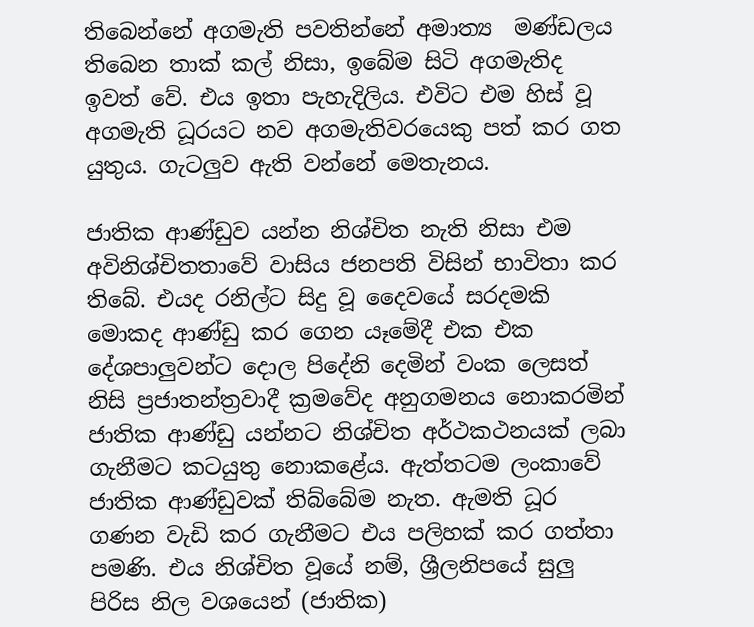තිබෙන්නේ අගමැති පවතින්නේ අමාත්‍ය  මණ්ඩලය තිබෙන තාක් කල් නිසා, ඉබේම සිටි අගමැතිද ඉවත් වේ. එය ඉතා පැහැදිලිය. එවිට එම හිස් වූ අගමැති ධූරයට නව අගමැතිවරයෙකු පත් කර ගත යුතුය. ගැටලුව ඇති වන්නේ මෙතැනය.

ජාතික ආණ්ඩුව යන්න නිශ්චිත නැති නිසා එම අවිනිශ්චිතතාවේ වාසිය ජනපති විසින් භාවිතා කර තිබේ. එයද රනිල්ට සිදු වූ දෛවයේ සරදමකි මොකද ආණ්ඩු කර ගෙන යෑමේදී එක එක දේශපාලුවන්ට දොල පිදේනි දෙමින් වංක ලෙසත් නිසි ප්‍රජාතන්ත්‍රවාදී ක්‍රමවේද අනුගමනය නොකරමින් ජාතික ආණ්ඩු යන්නට නිශ්චිත අර්ථකථනයක් ලබා ගැනීමට කටයුතු නොකළේය. ඇත්තටම ලංකාවේ ජාතික ආණ්ඩුවක් තිබ්බේම නැත. ඇමති ධූර ගණන වැඩි කර ගැනීමට එය පලිහක් කර ගත්තා පමණි. එය නිශ්චිත වූයේ නම්, ශ්‍රීලනිපයේ සුලු පිරිස නිල වශයෙන් (ජාතික)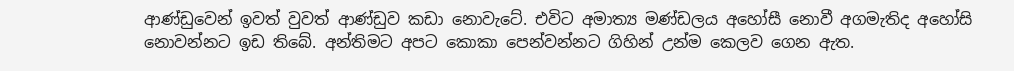ආණ්ඩුවෙන් ඉවත් වුවත් ආණ්ඩුව කඩා නොවැටේ. එවිට අමාත්‍ය මණ්ඩලය අහෝසී නොවී අගමැතිද අහෝසි නොවන්නට ඉඩ තිබේ. අන්තිමට අපට කොකා පෙන්වන්නට ගිහින් උන්ම කෙලව ගෙන ඇත.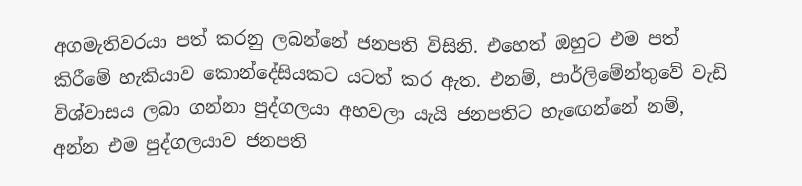අගමැතිවරයා පත් කරනු ලබන්නේ ජනපති විසිනි. එහෙත් ඔහුට එම පත් කිරීමේ හැකියාව කොන්දේසියකට යටත් කර ඇත. එනම්, පාර්ලිමේන්තුවේ වැඩි විශ්වාසය ලබා ගන්නා පුද්ගලයා අහවලා යැයි ජනපතිට හැඟෙන්නේ නම්, අන්න එම පුද්ගලයාව ජනපති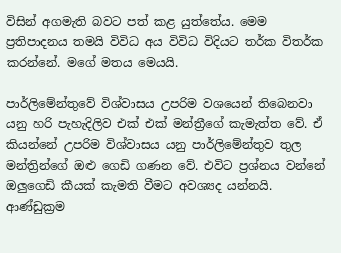විසින් අගමැති බවට පත් කළ යුත්තේය. මෙම ප්‍රතිපාදනය තමයි විවිධ අය විවිධ විදියට තර්ක විතර්ක කරන්නේ. මගේ මතය මෙයයි.

පාර්ලිමේන්තුවේ විශ්වාසය උපරිම වශයෙන් තිබෙනවා යනු හරි පැහැදිලිව එක් එක් මන්ත්‍රීගේ කැමැත්ත වේ. ඒ කියන්නේ උපරිම විශ්වාසය යනු පාර්ලිමේන්තුව තුල මන්ත්‍රින්ගේ ඔළු ගෙඩි ගණන වේ. එවිට ප්‍රශ්නය වන්නේ ඔලුගෙඩි කීයක් කැමති වීමට අවශ්‍යද යන්නයි. ආණ්ඩුක්‍රම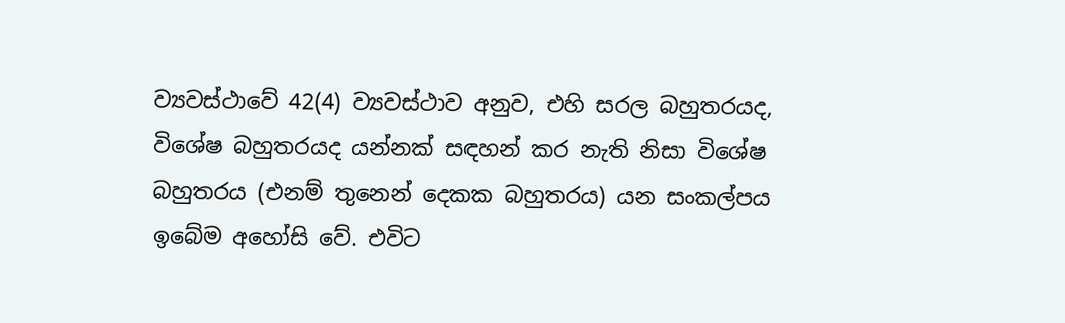ව්‍යවස්ථාවේ 42(4) ව්‍යවස්ථාව අනුව, එහි සරල බහුතරයද, විශේෂ බහුතරයද යන්නක් සඳහන් කර නැති නිසා විශේෂ බහුතරය (එනම් තුනෙන් දෙකක බහුතරය) යන සංකල්පය ඉබේම අහෝසි වේ. එවිට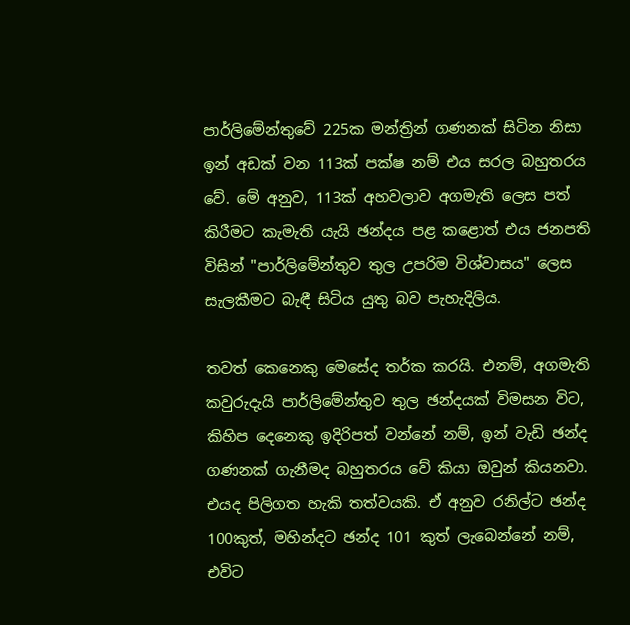පාර්ලිමේන්තුවේ 225ක මන්ත්‍රින් ගණනක් සිටින නිසා ඉන් අඩක් වන 113ක් පක්ෂ නම් එය සරල බහුතරය වේ. මේ අනුව, 113ක් අහවලාව අගමැති ලෙස පත් කිරීමට කැමැති යැයි ඡන්දය පළ කළොත් එය ජනපති විසින් "පාර්ලිමේන්තුව තුල උපරිම විශ්වාසය" ලෙස සැලකීමට බැඳී සිටිය යුතු බව පැහැදිලිය.

තවත් කෙනෙකු මෙසේද තර්ක කරයි. එනම්, අගමැති කවුරුදැයි පාර්ලිමේන්තුව තුල ඡන්දයක් විමසන විට, කිහිප දෙනෙකු ඉදිරිපත් වන්නේ නම්, ඉන් වැඩි ඡන්ද ගණනක් ගැනීමද බහුතරය වේ කියා ඔවුන් කියනවා. එයද පිලිගත හැකි තත්වයකි. ඒ අනුව රනිල්ට ඡන්ද 100කුත්, මහින්දට ඡන්ද 101 කුත් ලැබෙන්නේ නම්, එවිට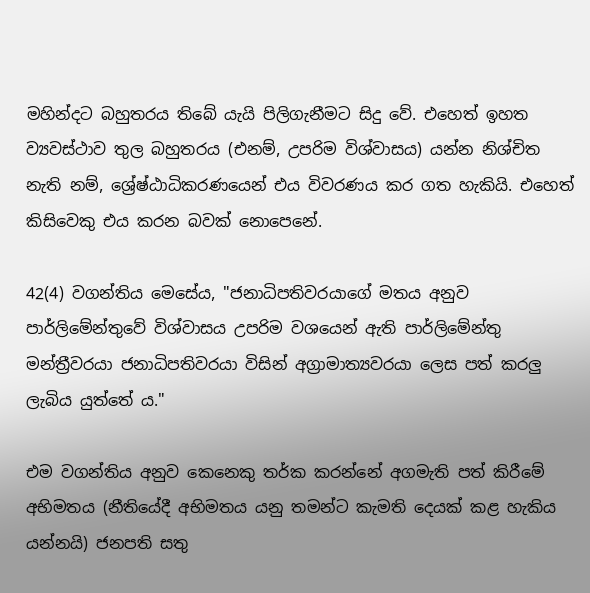මහින්දට බහුතරය තිබේ යැයි පිලිගැනීමට සිදු වේ. එහෙත් ඉහත ව්‍යවස්ථාව තුල බහුතරය (එනම්, උපරිම විශ්වාසය) යන්න නිශ්චිත නැති නම්, ශ්‍රේෂ්ඨාධිකරණයෙන් එය විවරණය කර ගත හැකියි. එහෙත් කිසිවෙකු එය කරන බවක් නොපෙනේ.

42(4) වගන්තිය මෙසේය, "ජනාධිපතිවරයාගේ මතය අනුව පාර්ලිමේන්තුවේ විශ්වාසය උපරිම වශයෙන් ඇති පාර්ලිමේන්තු මන්ත්‍රීවරයා ජනාධිපතිවරයා විසින් අග්‍රාමාත්‍යවරයා ලෙස පත් කරලු ලැබිය යුත්තේ ය."

එම වගන්තිය අනුව කෙනෙකු තර්ක කරන්නේ අගමැති පත් කිරීමේ අභිමතය (නීතියේදී අභිමතය යනු තමන්ට කැමති දෙයක් කළ හැකිය යන්නයි) ජනපති සතු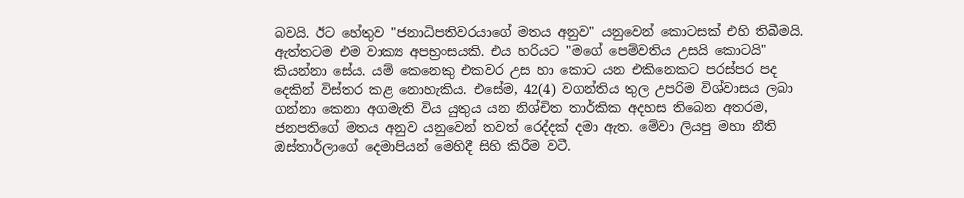බවයි. ඊට හේතුව "ජනාධිපතිවරයාගේ මතය අනුව" යනුවෙන් කොටසක් එහි තිබීමයි. ඇත්තටම එම වාක්‍ය අපභ්‍රංසයකි. එය හරියට "මගේ පෙම්වතිය උසයි කොටයි" කියන්නා සේය. යම් කෙනෙකු එකවර උස හා කොට යන එකිනෙකට පරස්පර පද දෙකින් විස්තර කළ නොහැකිය. එසේම, 42(4) වගන්තිය තුල උපරිම විශ්වාසය ලබා ගන්නා කෙනා අගමැති විය යුතුය යන නිශ්චිත තාර්කික අදහස තිබෙන අතරම, ජනපතිගේ මතය අනුව යනුවෙන් තවත් රෙද්දක් දමා ඇත. මේවා ලියපු මහා නීති ඔස්තාර්ලාගේ දෙමාපියන් මෙහිදී සිහි කිරීම වටී.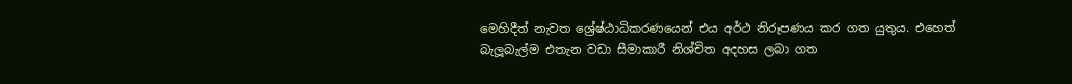මෙහිදීත් නැවත ශ්‍රේෂ්ඨාධිකරණයෙන් එය අර්ථ නිරූපණය කර ගත යුතුය. එහෙත් බැලූබැල්ම එතැන වඩා සීමාකාරී නිශ්චිත අදහස ලබා ගත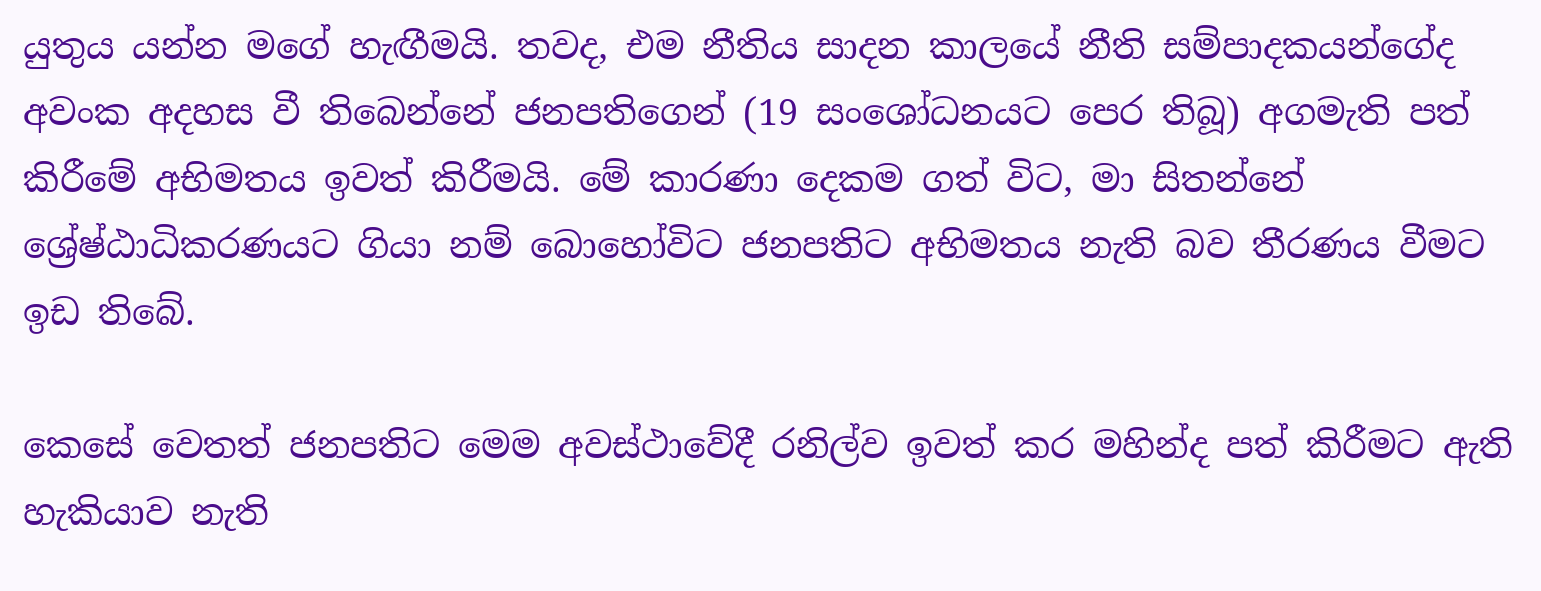යුතුය යන්න මගේ හැඟීමයි. තවද, එම නීතිය සාදන කාලයේ නීති සම්පාදකයන්ගේද අවංක අදහස වී තිබෙන්නේ ජනපතිගෙන් (19 සංශෝධනයට පෙර තිබූ) අගමැති පත් කිරීමේ අභිමතය ඉවත් කිරීමයි. මේ කාරණා දෙකම ගත් විට, මා සිතන්නේ ශ්‍රේෂ්ඨාධිකරණයට ගියා නම් බොහෝවිට ජනපතිට අභිමතය නැති බව තීරණය වීමට ඉඩ තිබේ.

කෙසේ වෙතත් ජනපතිට මෙම අවස්ථාවේදී රනිල්ව ඉවත් කර මහින්ද පත් කිරීමට ඇති හැකියාව නැති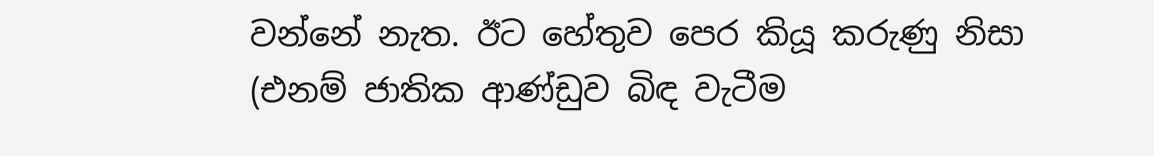වන්නේ නැත. ඊට හේතුව පෙර කියූ කරුණු නිසා (එනම් ජාතික ආණ්ඩුව බිඳ වැටීම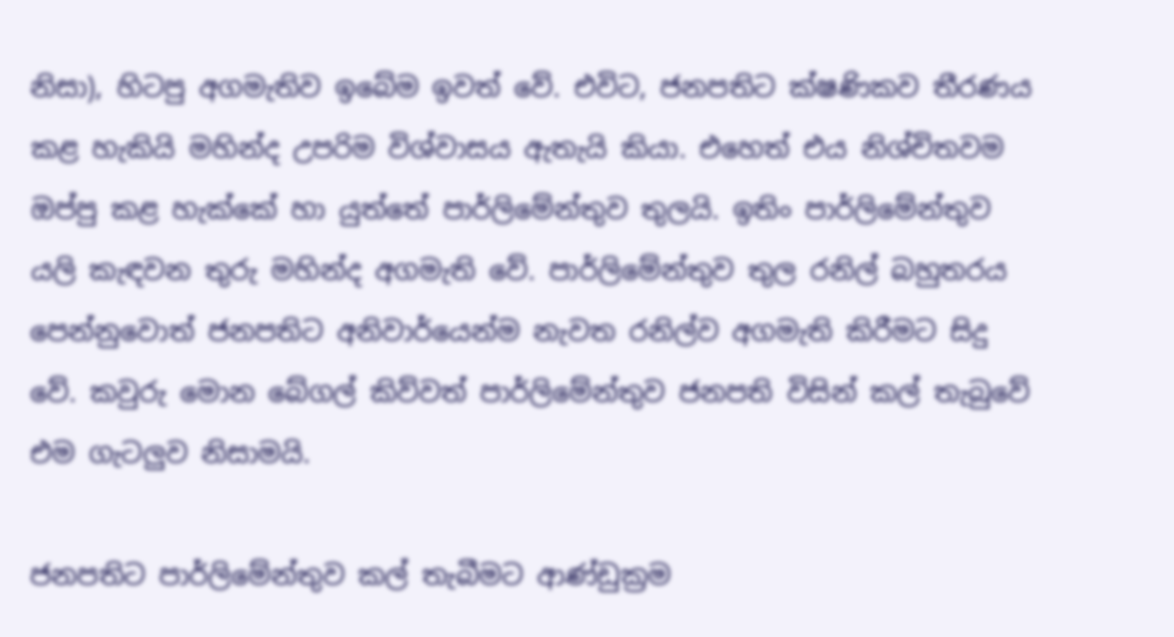නිසා), හිටපු අගමැතිව ඉබේම ඉවත් වේ. එවිට, ජනපතිට ක්ෂණිකව තීරණය කළ හැකියි මහින්ද උපරිම විශ්වාසය ඇතැයි කියා. එහෙත් එය නිශ්චිතවම ඔප්පු කළ හැක්කේ හා යුත්තේ පාර්ලිමේන්තුව තුලයි. ඉතිං පාර්ලිමේන්තුව යලි කැඳවන තුරු මහින්ද අගමැති වේ. පාර්ලිමේන්තුව තුල රනිල් බහුතරය පෙන්නුවොත් ජනපතිට අනිවාර්යෙන්ම නැවත රනිල්ව අගමැති කිරීමට සිදු වේ. කවුරු මොන බේගල් කිව්වත් පාර්ලිමේන්තුව ජනපති විසින් කල් තැබුවේ එම ගැටලුව නිසාමයි.

ජනපතිට පාර්ලිමේන්තුව කල් තැබීමට ආණ්ඩුක්‍රම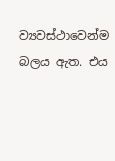ව්‍යවස්ථාවෙන්ම බලය ඇත. එය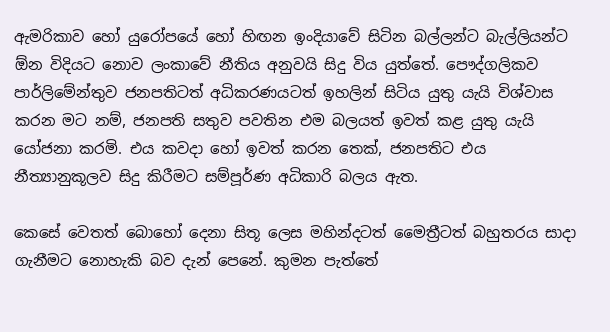ඇමරිකාව හෝ යුරෝපයේ හෝ හිඟන ඉංදියාවේ සිටින බල්ලන්ට බැල්ලියන්ට ඕන විදියට නොව ලංකාවේ නීතිය අනුවයි සිදු විය යුත්තේ. පෞද්ගලිකව පාර්ලිමේන්තුව ජනපතිටත් අධිකරණයටත් ඉහලින් සිටිය යුතු යැයි විශ්වාස කරන මට නම්, ජනපති සතුව පවතින එම බලයත් ඉවත් කළ යුතු යැයි යෝජනා කරමි. එය කවදා හෝ ඉවත් කරන තෙක්, ජනපතිට එය නීත්‍යානුකූලව සිදු කිරීමට සම්පූර්ණ අධිකාරි බලය ඇත.

කෙසේ වෙතත් බොහෝ දෙනා සිතූ ලෙස මහින්දටත් මෛත්‍රීටත් බහුතරය සාදා ගැනීමට නොහැකි බව දැන් පෙනේ. කුමන පැත්තේ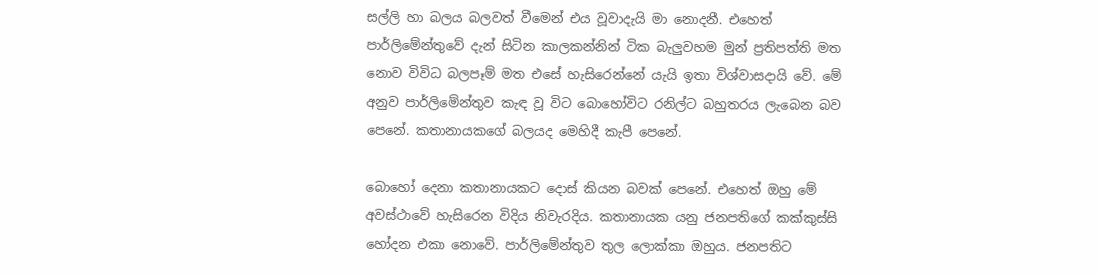සල්ලි හා බලය බලවත් වීමෙන් එය වූවාදැයි මා නොදනී. එහෙත් පාර්ලිමේන්තුවේ දැන් සිටින කාලකන්නින් ටික බැලුවහම මුන් ප්‍රතිපත්ති මත නොව විවිධ බලපෑම් මත එසේ හැසිරෙන්නේ යැයි ඉතා විශ්වාසදායි වේ. මේ අනුව පාර්ලිමේන්තුව කැඳ වූ විට බොහෝවිට රනිල්ට බහුතරය ලැබෙන බව පෙනේ. කතානායකගේ බලයද මෙහිදී කැපී පෙනේ.

බොහෝ දෙනා කතානායකට දොස් කියන බවක් පෙනේ. එහෙත් ඔහු මේ අවස්ථාවේ හැසිරෙන විදිය නිවැරදිය. කතානායක යනු ජනපතිගේ කක්කුස්සි හෝදන එකා නොවේ. පාර්ලිමේන්තුව තුල ලොක්කා ඔහුය. ජනපතිට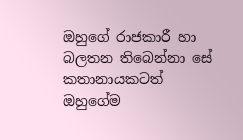ඔහුගේ රාජකාරී හා බලතන තිබෙන්නා සේ කතානායකටත් ඔහුගේම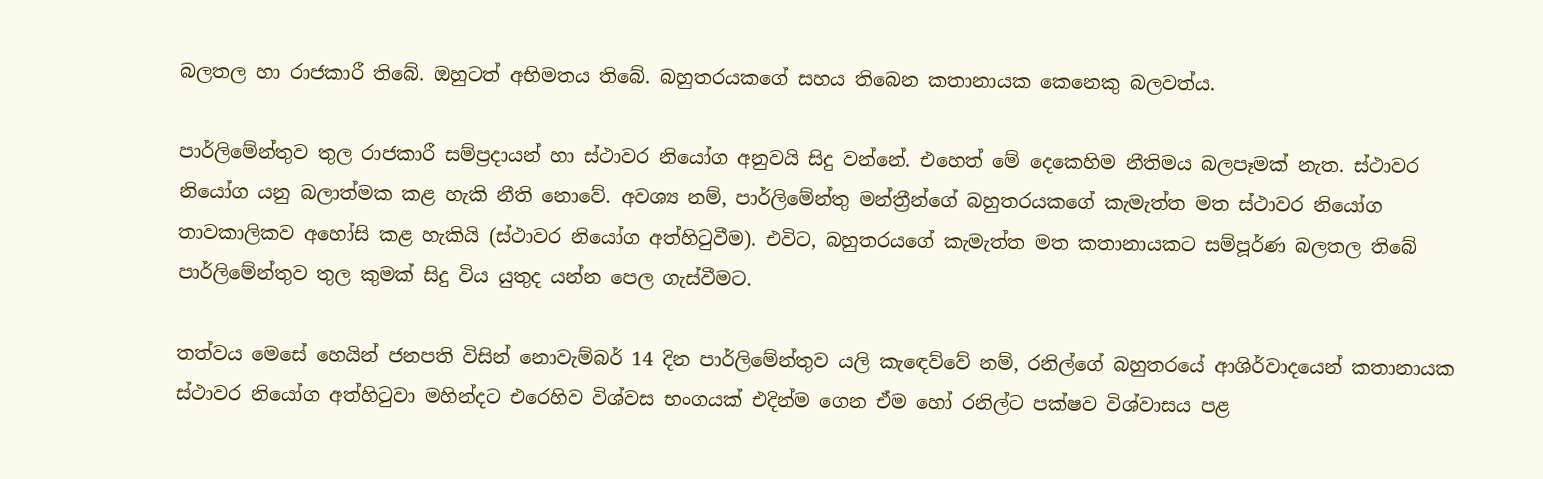බලතල හා රාජකාරී තිබේ. ඔහුටත් අභිමතය තිබේ. බහුතරයකගේ සහය තිබෙන කතානායක කෙනෙකු බලවත්ය.

පාර්ලිමේන්තුව තුල රාජකාරී සම්ප්‍රදායන් හා ස්ථාවර නියෝග අනුවයි සිදු වන්නේ. එහෙත් මේ දෙකෙහිම නීතිමය බලපෑමක් නැත. ස්ථාවර නියෝග යනු බලාත්මක කළ හැකි නීති නොවේ. අවශ්‍ය නම්, පාර්ලිමේන්තු මන්ත්‍රීන්ගේ බහුතරයකගේ කැමැත්ත මත ස්ථාවර නියෝග තාවකාලිකව අහෝසි කළ හැකියි (ස්ථාවර නියෝග අත්හිටුවීම). එවිට, බහුතරයගේ කැමැත්ත මත කතානායකට සම්පූර්ණ බලතල තිබේ පාර්ලිමේන්තුව තුල කුමක් සිදු විය යුතුද යන්න පෙල ගැස්වීමට.

තත්වය මෙසේ හෙයින් ජනපති විසින් නොවැම්බර් 14 දින පාර්ලිමේන්තුව යලි කැඳෙව්වේ නම්, රනිල්ගේ බහුතරයේ ආශිර්වාදයෙන් කතානායක ස්ථාවර නියෝග අත්හිටුවා මහින්දට එරෙහිව විශ්වස භංගයක් එදින්ම ගෙන ඒම හෝ රනිල්ට පක්ෂව විශ්වාසය පළ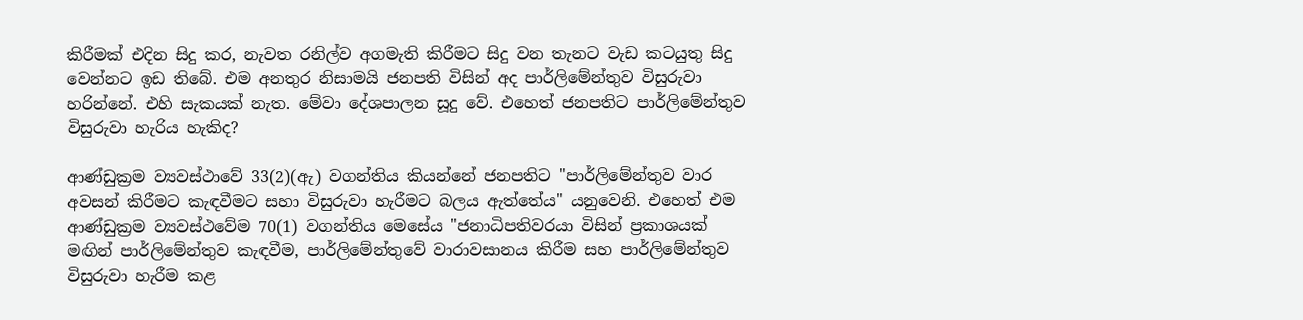කිරීමක් එදින සිදු කර, නැවත රනිල්ව අගමැති කිරීමට සිදු වන තැනට වැඩ කටයුතු සිදු වෙන්නට ඉඩ තිබේ. එම අනතුර නිසාමයි ජනපති විසින් අද පාර්ලිමේන්තුව විසුරුවා හරින්නේ. එහි සැකයක් නැත. මේවා දේශපාලන සූදු වේ. එහෙත් ජනපතිට පාර්ලිමේන්තුව විසුරුවා හැරිය හැකිද?

ආණ්ඩුක්‍රම ව්‍යවස්ථාවේ 33(2)(ඇ) වගන්තිය කියන්නේ ජනපතිට "පාර්ලිමේන්තුව වාර අවසන් කිරීමට කැඳවීමට සහා විසුරුවා හැරීමට බලය ඇත්තේය" යනුවෙනි. එහෙත් එම ආණ්ඩුක්‍රම ව්‍යවස්ථවේම 70(1) වගන්තිය මෙසේය "ජනාධිපතිවරයා විසින් ප්‍රකාශයක් මඟින් පාර්ලිමේන්තුව කැඳවීම, පාර්ලිමේන්තුවේ වාරාවසානය කිරීම සහ පාර්ලිමේන්තුව විසුරුවා හැරීම කළ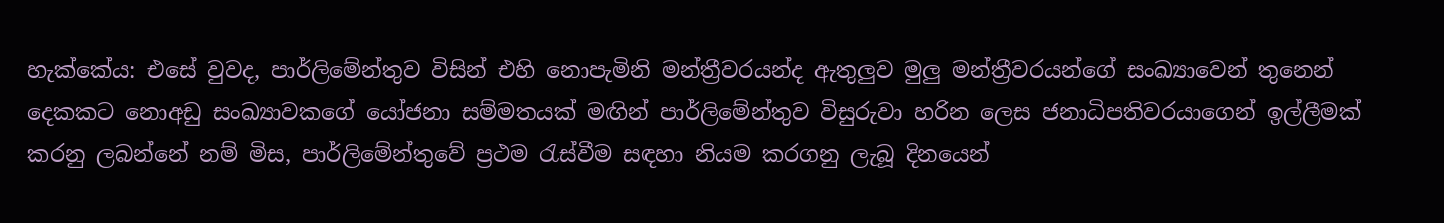හැක්කේය: එසේ වුවද, පාර්ලිමේන්තුව විසින් එහි නොපැමිනි මන්ත්‍රීවරයන්ද ඇතුලුව මුලු මන්ත්‍රීවරයන්ගේ සංඛ්‍යාවෙන් තුනෙන් දෙකකට නොඅඩු සංඛ්‍යාවකගේ යෝජනා සම්මතයක් මඟින් පාර්ලිමේන්තුව විසුරුවා හරින ලෙස ජනාධිපතිවරයාගෙන් ඉල්ලීමක් කරනු ලබන්නේ නම් මිස, පාර්ලිමේන්තුවේ ප්‍රථම රැස්වීම සඳහා නියම කරගනු ලැබූ දිනයෙන්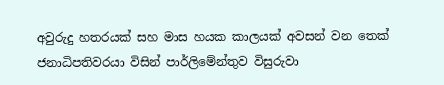අවුරුදු හතරයක් සහ මාස හයක කාලයක් අවසන් වන තෙක් ජනාධිපතිවරයා විසින් පාර්ලිමේන්තුව විසුරුවා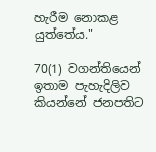හැරීම නොකළ යුත්තේය."

70(1) වගන්තියෙන් ඉතාම පැහැදිලිව කියන්නේ ජනපතිට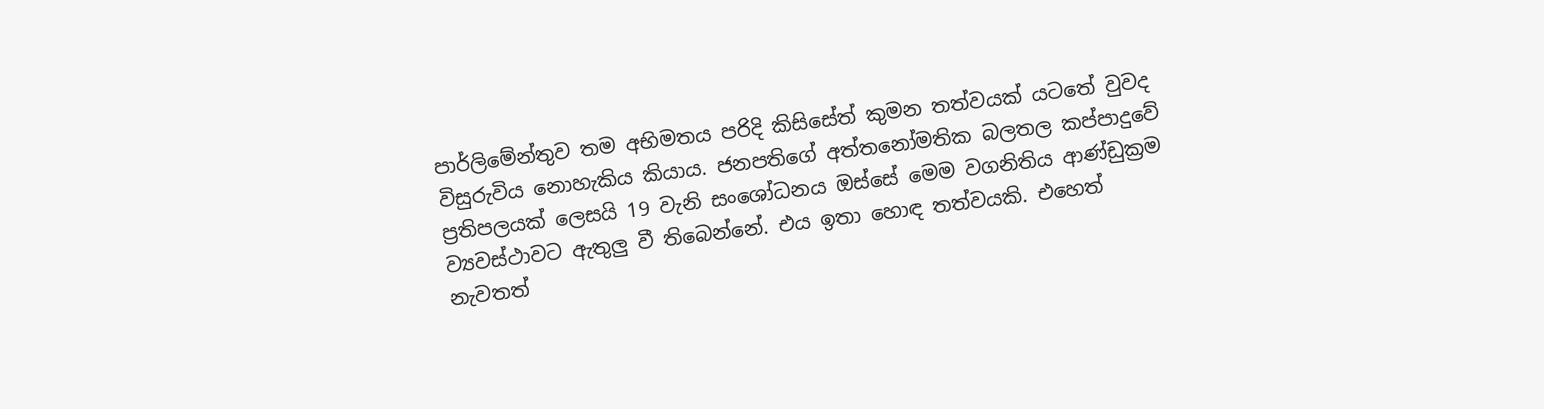පාර්ලිමේන්තුව තම අභිමතය පරිදි කිසිසේත් කුමන තත්වයක් යටතේ වුවද විසුරුවිය නොහැකිය කියාය. ජනපතිගේ අත්තනෝමතික බලතල කප්පාදුවේ ප්‍රතිපලයක් ලෙසයි 19 වැනි සංශෝධනය ඔස්සේ මෙම වගනිතිය ආණ්ඩුක්‍රම ව්‍යවස්ථාවට ඇතුලු වී තිබෙන්නේ. එය ඉතා හොඳ තත්වයකි. එහෙත් නැවතත්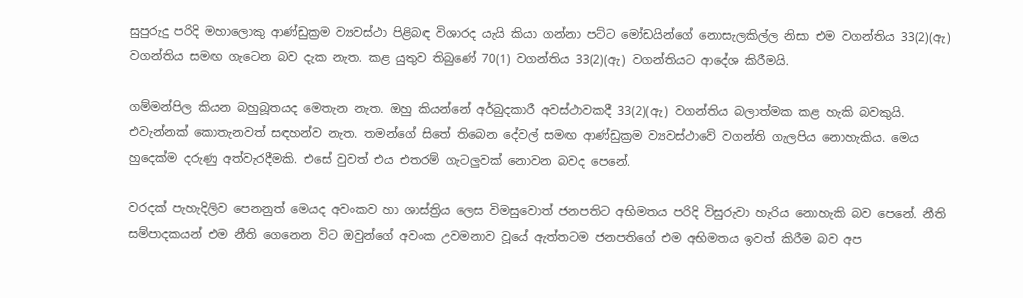සුපුරුදු පරිදි මහාලොකු ආණ්ඩුක්‍රම ව්‍යවස්ථා පිළිබඳ විශාරද යැයි කියා ගන්නා පට්ට මෝඩයින්ගේ නොසැලකිල්ල නිසා එම වගන්තිය 33(2)(ඇ) වගන්තිය සමඟ ගැටෙන බව දැක නැත. කළ යුතුව තිබුණේ 70(1) වගන්තිය 33(2)(ඇ) වගන්තියට ආදේශ කිරීමයි.

ගම්මන්පිල කියන බහුබූතයද මෙතැන නැත. ඔහු කියන්නේ අර්බුදකාරී අවස්ථාවකදී 33(2)(ඇ) වගන්තිය බලාත්මක කළ හැකි බවකුයි. එවැන්නක් කොතැනවත් සඳහන්ව නැත. තමන්ගේ සිතේ තිබෙන දේවල් සමඟ ආණ්ඩුක්‍රම ව්‍යවස්ථාවේ වගන්ති ගැලපිය නොහැකිය. මෙය හුදෙක්ම දරුණු අත්වැරදීමකි. එසේ වුවත් එය එතරම් ගැටලුවක් නොවන බවද පෙනේ.

වරදක් පැහැදිලිව පෙනනුත් මෙයද අවංකව හා ශාස්ත්‍රිය ලෙස විමසුවොත් ජනපතිට අභිමතය පරිදි විසුරුවා හැරිය නොහැකි බව පෙනේ. නීති සම්පාදකයන් එම නීති ගෙනෙන විට ඔවුන්ගේ අවංක උවමනාව වූයේ ඇත්තටම ජනපතිගේ එම අභිමතය ඉවත් කිරීම බව අප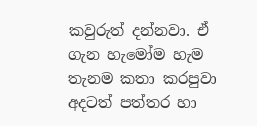කවුරුත් දන්නවා. ඒ ගැන හැමෝම හැම තැනම කතා කරපුවා අදටත් පත්තර හා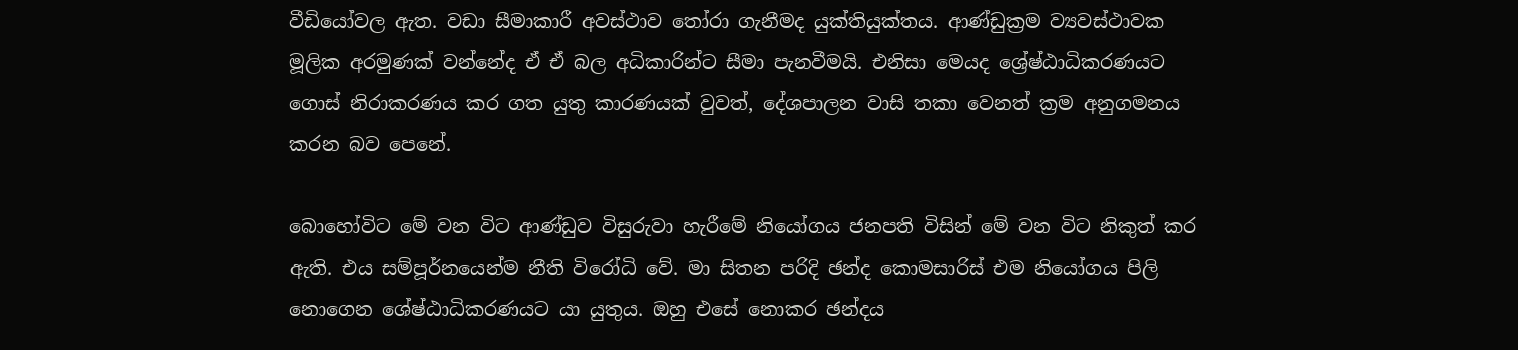වීඩියෝවල ඇත. වඩා සීමාකාරී අවස්ථාව තෝරා ගැනීමද යුක්තියුක්තය. ආණ්ඩුක්‍රම ව්‍යවස්ථාවක මූලික අරමුණක් වන්නේද ඒ ඒ බල අධිකාරින්ට සීමා පැනවීමයි. එනිසා මෙයද ශ්‍රේෂ්ඨාධිකරණයට ගොස් නිරාකරණය කර ගත යුතු කාරණයක් වුවත්, දේශපාලන වාසි තකා වෙනත් ක්‍රම අනුගමනය කරන බව පෙනේ.

බොහෝවිට මේ වන විට ආණ්ඩුව විසුරුවා හැරීමේ නියෝගය ජනපති විසින් මේ වන විට නිකුත් කර ඇති. එය සම්පූර්නයෙන්ම නීති විරෝධි වේ. මා සිතන පරිදි ඡන්ද කොමසාරිස් එම නියෝගය පිලි නොගෙන ශේෂ්ඨාධිකරණයට යා යුතුය. ඔහු එසේ නොකර ඡන්දය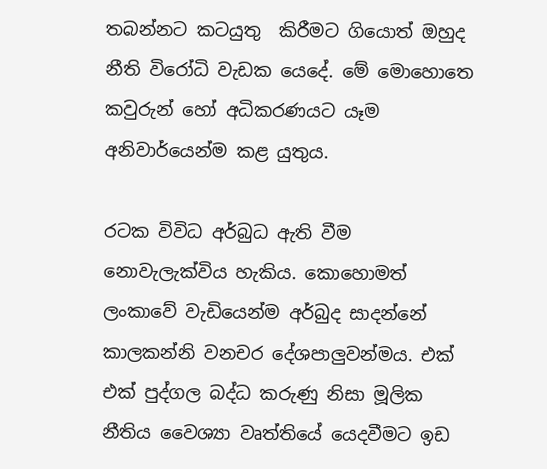තබන්නට කටයුතු  කිරීමට ගියොත් ඔහුද නීති විරෝධි වැඩක යෙදේ. මේ මොහොතෙ කවුරුන් හෝ අධිකරණයට යෑම අනිවාර්යෙන්ම කළ යුතුය.

රටක විවිධ අර්බුධ ඇති වීම නොවැලැක්විය හැකිය. කොහොමත් ලංකාවේ වැඩියෙන්ම අර්බුද සාදන්නේ කාලකන්නි වනචර දේශපාලුවන්මය. එක් එක් පුද්ගල බද්ධ කරුණු නිසා මූලික නීතිය වෛශ්‍යා වෘත්තියේ යෙදවීමට ඉඩ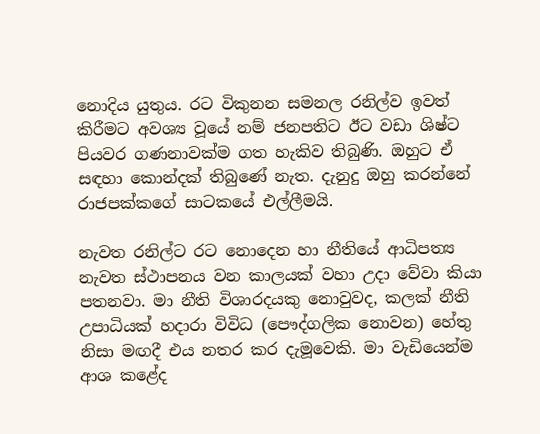නොදිය යුතුය. රට විකුනන සමනල රනිල්ව ඉවත් කිරීමට අවශ්‍ය වූයේ නම් ජනපතිට ඊට වඩා ශිෂ්ට පියවර ගණනාවක්ම ගත හැකිව තිබුණි. ඔහුට ඒ සඳහා කොන්දක් තිබුණේ නැත. දැනුදු ඔහු කරන්නේ රාජපක්කගේ සාටකයේ එල්ලීමයි.

නැවත රනිල්ට රට නොදෙන හා නීතියේ ආධිපත්‍ය නැවත ස්ථාපනය වන කාලයක් වහා උදා වේවා කියා පතනවා. මා නීති විශාරදයකු නොවුවද, කලක් නීති උපාධියක් හදාරා විවිධ (පෞද්ගලික නොවන) හේතු නිසා මඟදී එය නතර කර දැමූවෙකි. මා වැඩියෙන්ම ආශ කළේද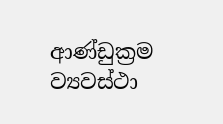ආණ්ඩුක්‍රම ව්‍යවස්ථා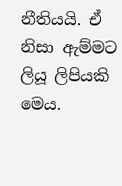නීතියයි. ඒ නිසා ඇම්මට ලියූ ලිපියකි මෙය.